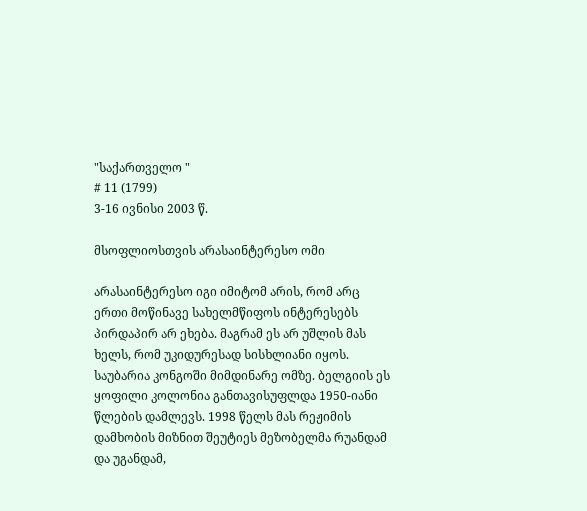"საქართველო "
# 11 (1799)
3-16 ივნისი 2003 წ.

მსოფლიოსთვის არასაინტერესო ომი

არასაინტერესო იგი იმიტომ არის, რომ არც ერთი მოწინავე სახელმწიფოს ინტერესებს პირდაპირ არ ეხება. მაგრამ ეს არ უშლის მას ხელს, რომ უკიდურესად სისხლიანი იყოს. საუბარია კონგოში მიმდინარე ომზე. ბელგიის ეს ყოფილი კოლონია განთავისუფლდა 1950-იანი წლების დამლევს. 1998 წელს მას რეჟიმის დამხობის მიზნით შეუტიეს მეზობელმა რუანდამ და უგანდამ,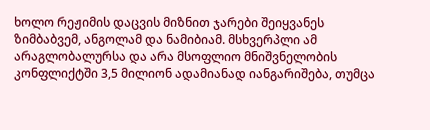ხოლო რეჟიმის დაცვის მიზნით ჯარები შეიყვანეს ზიმბაბვემ, ანგოლამ და ნამიბიამ. მსხვერპლი ამ არაგლობალურსა და არა მსოფლიო მნიშვნელობის კონფლიქტში 3,5 მილიონ ადამიანად იანგარიშება, თუმცა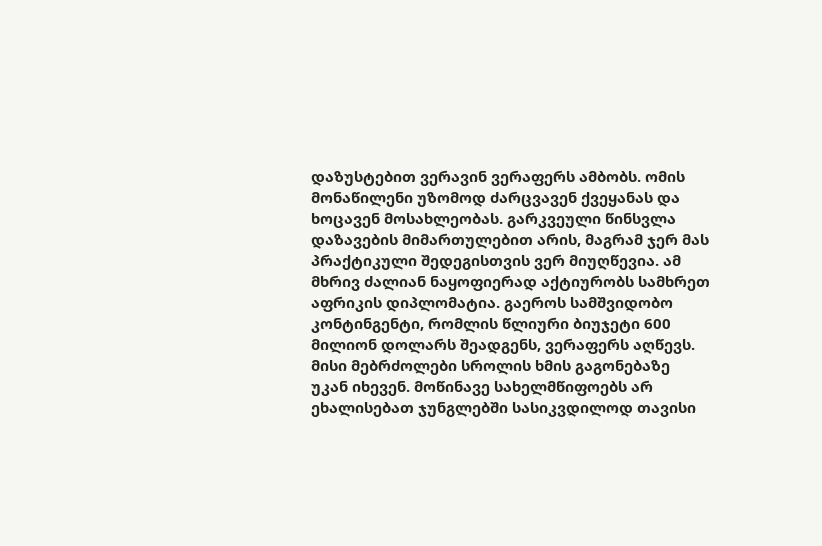დაზუსტებით ვერავინ ვერაფერს ამბობს. ომის მონაწილენი უზომოდ ძარცვავენ ქვეყანას და ხოცავენ მოსახლეობას. გარკვეული წინსვლა დაზავების მიმართულებით არის, მაგრამ ჯერ მას პრაქტიკული შედეგისთვის ვერ მიუღწევია. ამ მხრივ ძალიან ნაყოფიერად აქტიურობს სამხრეთ აფრიკის დიპლომატია. გაეროს სამშვიდობო კონტინგენტი, რომლის წლიური ბიუჯეტი 600 მილიონ დოლარს შეადგენს, ვერაფერს აღწევს. მისი მებრძოლები სროლის ხმის გაგონებაზე უკან იხევენ. მოწინავე სახელმწიფოებს არ ეხალისებათ ჯუნგლებში სასიკვდილოდ თავისი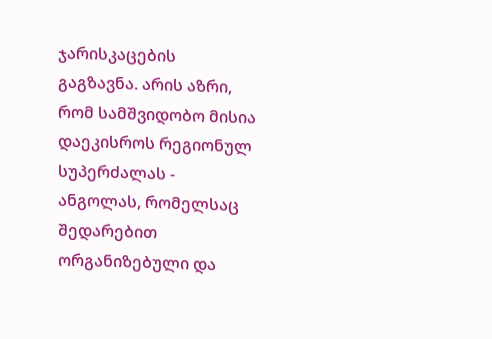ჯარისკაცების გაგზავნა. არის აზრი, რომ სამშვიდობო მისია დაეკისროს რეგიონულ სუპერძალას - ანგოლას, რომელსაც შედარებით ორგანიზებული და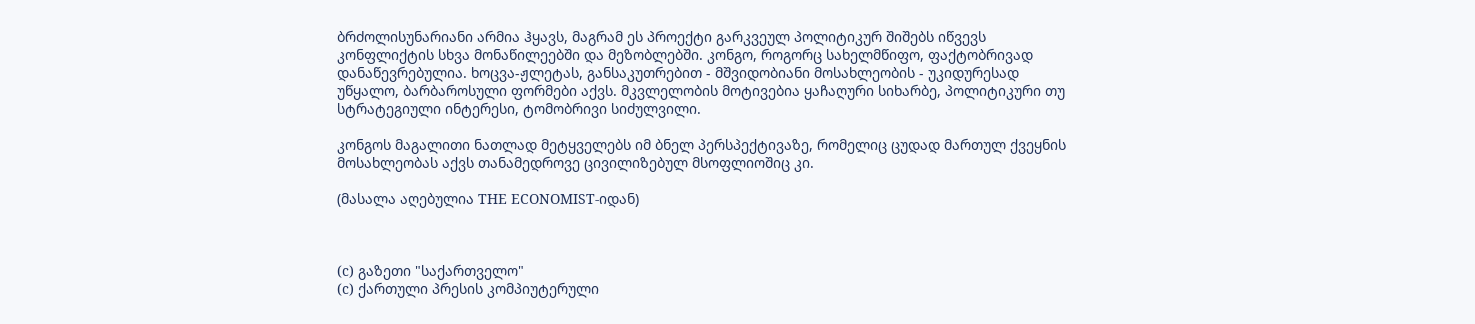ბრძოლისუნარიანი არმია ჰყავს, მაგრამ ეს პროექტი გარკვეულ პოლიტიკურ შიშებს იწვევს კონფლიქტის სხვა მონაწილეებში და მეზობლებში. კონგო, როგორც სახელმწიფო, ფაქტობრივად დანაწევრებულია. ხოცვა-ჟლეტას, განსაკუთრებით - მშვიდობიანი მოსახლეობის - უკიდურესად უწყალო, ბარბაროსული ფორმები აქვს. მკვლელობის მოტივებია ყაჩაღური სიხარბე, პოლიტიკური თუ სტრატეგიული ინტერესი, ტომობრივი სიძულვილი.

კონგოს მაგალითი ნათლად მეტყველებს იმ ბნელ პერსპექტივაზე, რომელიც ცუდად მართულ ქვეყნის მოსახლეობას აქვს თანამედროვე ცივილიზებულ მსოფლიოშიც კი.

(მასალა აღებულია THE ECONOMIST-იდან)



(c) გაზეთი "საქართველო"
(c) ქართული პრესის კომპიუტერული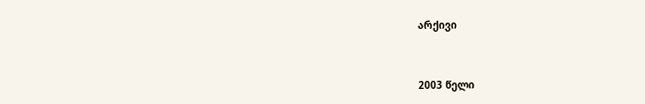არქივი


2003 წელი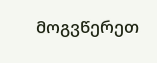მოგვწერეთ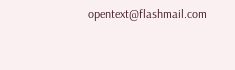opentext@flashmail.com